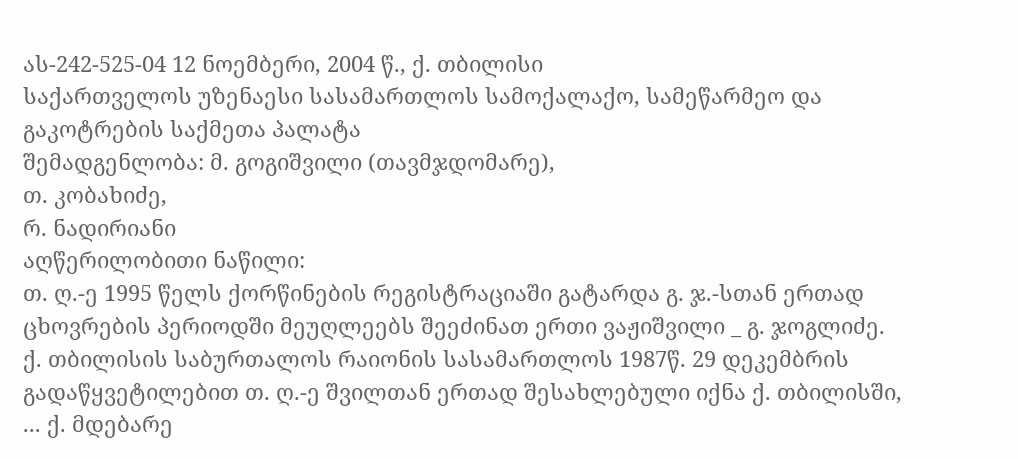ას-242-525-04 12 ნოემბერი, 2004 წ., ქ. თბილისი
საქართველოს უზენაესი სასამართლოს სამოქალაქო, სამეწარმეო და გაკოტრების საქმეთა პალატა
შემადგენლობა: მ. გოგიშვილი (თავმჯდომარე),
თ. კობახიძე,
რ. ნადირიანი
აღწერილობითი ნაწილი:
თ. ღ.-ე 1995 წელს ქორწინების რეგისტრაციაში გატარდა გ. ჯ.-სთან ერთად ცხოვრების პერიოდში მეუღლეებს შეეძინათ ერთი ვაჟიშვილი _ გ. ჯოგლიძე.
ქ. თბილისის საბურთალოს რაიონის სასამართლოს 1987წ. 29 დეკემბრის გადაწყვეტილებით თ. ღ.-ე შვილთან ერთად შესახლებული იქნა ქ. თბილისში, ... ქ. მდებარე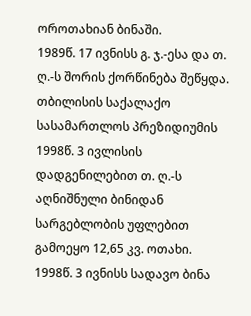ოროთახიან ბინაში.
1989წ. 17 ივნისს გ. ჯ.-ესა და თ. ღ.-ს შორის ქორწინება შეწყდა.
თბილისის საქალაქო სასამართლოს პრეზიდიუმის 1998წ. 3 ივლისის დადგენილებით თ. ღ.-ს აღნიშნული ბინიდან სარგებლობის უფლებით გამოეყო 12,65 კვ. ოთახი.
1998წ. 3 ივნისს სადავო ბინა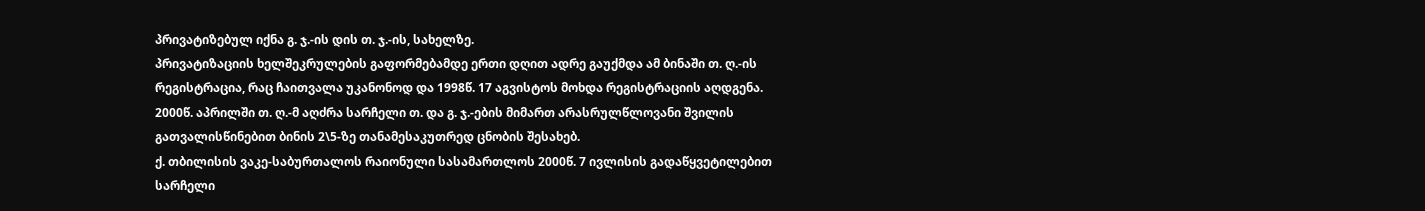პრივატიზებულ იქნა გ. ჯ.-ის დის თ. ჯ.-ის, სახელზე.
პრივატიზაციის ხელშეკრულების გაფორმებამდე ერთი დღით ადრე გაუქმდა ამ ბინაში თ. ღ.-ის რეგისტრაცია, რაც ჩაითვალა უკანონოდ და 1998წ. 17 აგვისტოს მოხდა რეგისტრაციის აღდგენა.
2000წ. აპრილში თ. ღ.-მ აღძრა სარჩელი თ. და გ. ჯ.-ების მიმართ არასრულწლოვანი შვილის გათვალისწინებით ბინის 2\5-ზე თანამესაკუთრედ ცნობის შესახებ.
ქ. თბილისის ვაკე-საბურთალოს რაიონული სასამართლოს 2000წ. 7 ივლისის გადაწყვეტილებით სარჩელი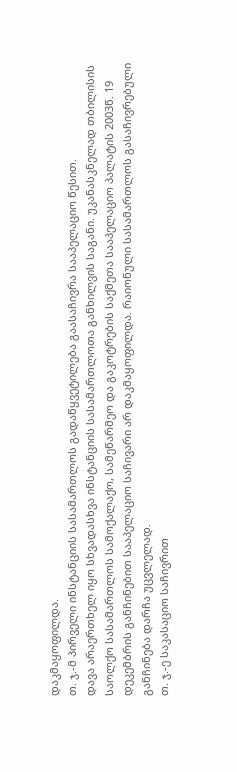დაკმაყოფილდა.
თ. ჯ.-მ პირველი ინსტანციის სასამართლოს გადაწყვეტილება გაასაჩივრა სააპელაციო წესით.
დავა არაერთხელ იყო სხვადასხვა ინსტანციის სასამართლოთა განხილვის საგანი. უკანასკნელად თბილისის საოლქო სასამართლოს სამოქალაქო, სამეწარმეო და გაკოტრების საქმეთა სააპელაციო პალატის 2003წ. 19 დეკემბრის განჩინებით სააპელაციო საჩივარი არ დაკმაყოფილდა. რაიონული სასამართლოს გასაჩივრებული განჩინება დარჩა უცვლელად.
თ. ჯ.-ე საკასაციო საჩივრით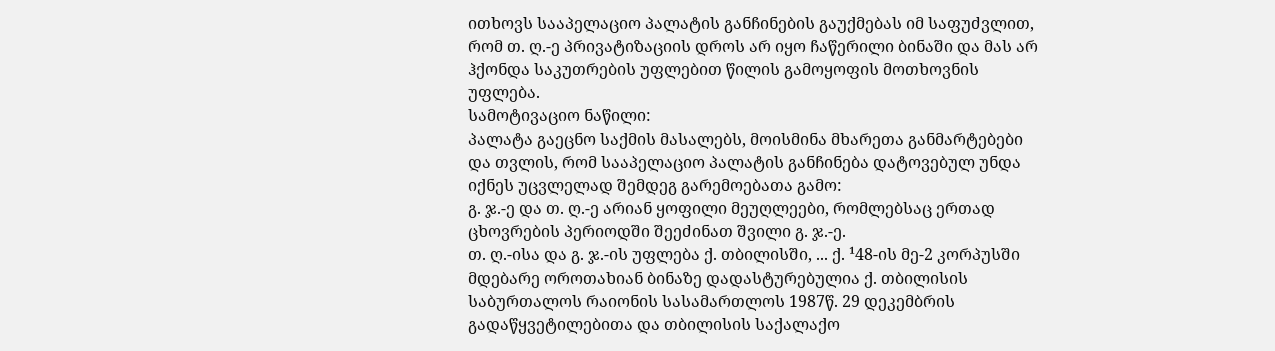ითხოვს სააპელაციო პალატის განჩინების გაუქმებას იმ საფუძვლით, რომ თ. ღ.-ე პრივატიზაციის დროს არ იყო ჩაწერილი ბინაში და მას არ ჰქონდა საკუთრების უფლებით წილის გამოყოფის მოთხოვნის უფლება.
სამოტივაციო ნაწილი:
პალატა გაეცნო საქმის მასალებს, მოისმინა მხარეთა განმარტებები და თვლის, რომ სააპელაციო პალატის განჩინება დატოვებულ უნდა იქნეს უცვლელად შემდეგ გარემოებათა გამო:
გ. ჯ.-ე და თ. ღ.-ე არიან ყოფილი მეუღლეები, რომლებსაც ერთად ცხოვრების პერიოდში შეეძინათ შვილი გ. ჯ.-ე.
თ. ღ.-ისა და გ. ჯ.-ის უფლება ქ. თბილისში, ... ქ. ¹48-ის მე-2 კორპუსში მდებარე ოროთახიან ბინაზე დადასტურებულია ქ. თბილისის საბურთალოს რაიონის სასამართლოს 1987წ. 29 დეკემბრის გადაწყვეტილებითა და თბილისის საქალაქო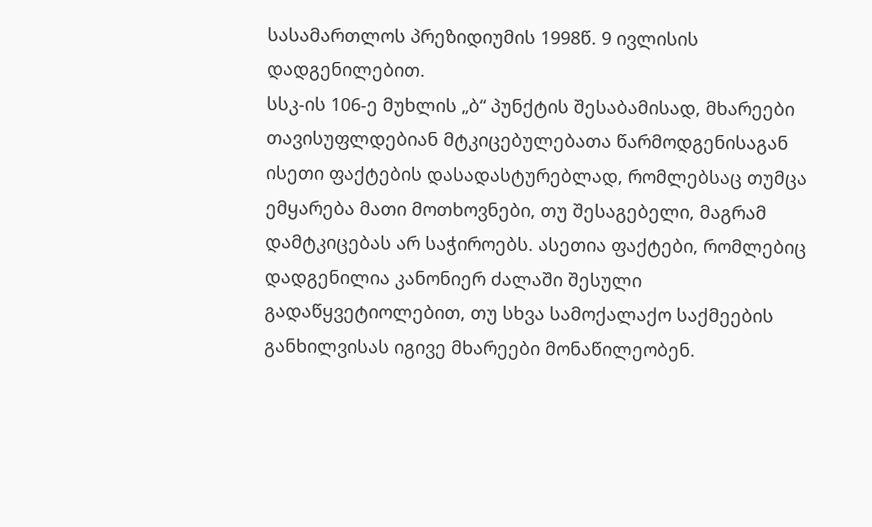სასამართლოს პრეზიდიუმის 1998წ. 9 ივლისის დადგენილებით.
სსკ-ის 106-ე მუხლის „ბ“ პუნქტის შესაბამისად, მხარეები თავისუფლდებიან მტკიცებულებათა წარმოდგენისაგან ისეთი ფაქტების დასადასტურებლად, რომლებსაც თუმცა ემყარება მათი მოთხოვნები, თუ შესაგებელი, მაგრამ დამტკიცებას არ საჭიროებს. ასეთია ფაქტები, რომლებიც დადგენილია კანონიერ ძალაში შესული გადაწყვეტიოლებით, თუ სხვა სამოქალაქო საქმეების განხილვისას იგივე მხარეები მონაწილეობენ.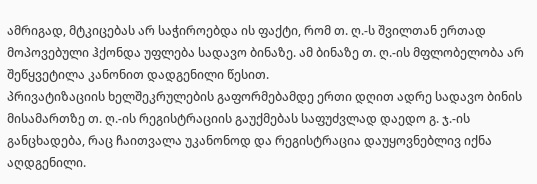ამრიგად, მტკიცებას არ საჭიროებდა ის ფაქტი, რომ თ. ღ.-ს შვილთან ერთად მოპოვებული ჰქონდა უფლება სადავო ბინაზე. ამ ბინაზე თ. ღ.-ის მფლობელობა არ შეწყვეტილა კანონით დადგენილი წესით.
პრივატიზაციის ხელშეკრულების გაფორმებამდე ერთი დღით ადრე სადავო ბინის მისამართზე თ. ღ.-ის რეგისტრაციის გაუქმებას საფუძვლად დაედო გ. ჯ.-ის განცხადება, რაც ჩაითვალა უკანონოდ და რეგისტრაცია დაუყოვნებლივ იქნა აღდგენილი.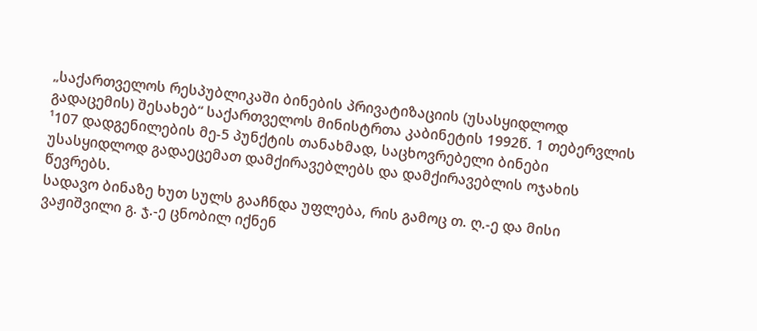„საქართველოს რესპუბლიკაში ბინების პრივატიზაციის (უსასყიდლოდ გადაცემის) შესახებ“ საქართველოს მინისტრთა კაბინეტის 1992წ. 1 თებერვლის ¹107 დადგენილების მე-5 პუნქტის თანახმად, საცხოვრებელი ბინები უსასყიდლოდ გადაეცემათ დამქირავებლებს და დამქირავებლის ოჯახის წევრებს.
სადავო ბინაზე ხუთ სულს გააჩნდა უფლება, რის გამოც თ. ღ.-ე და მისი ვაჟიშვილი გ. ჯ.-ე ცნობილ იქნენ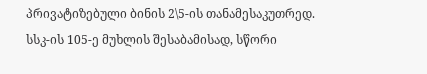პრივატიზებული ბინის 2\5-ის თანამესაკუთრედ.
სსკ-ის 105-ე მუხლის შესაბამისად, სწორი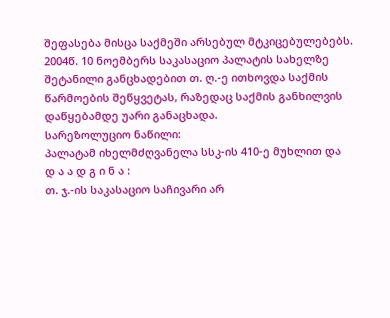შეფასება მისცა საქმეში არსებულ მტკიცებულებებს.
2004წ. 10 ნოემბერს საკასაციო პალატის სახელზე შეტანილი განცხადებით თ. ღ.-ე ითხოვდა საქმის წარმოების შეწყვეტას, რაზედაც საქმის განხილვის დაწყებამდე უარი განაცხადა.
სარეზოლუციო ნაწილი:
პალატამ იხელმძღვანელა სსკ-ის 410-ე მუხლით და
დ ა ა დ გ ი ნ ა :
თ. ჯ.-ის საკასაციო საჩივარი არ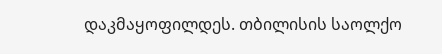დაკმაყოფილდეს. თბილისის საოლქო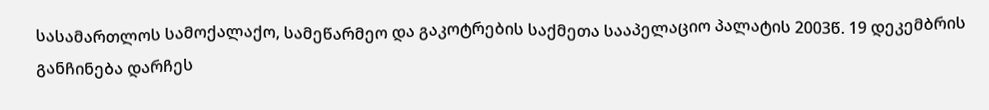სასამართლოს სამოქალაქო, სამეწარმეო და გაკოტრების საქმეთა სააპელაციო პალატის 2003წ. 19 დეკემბრის განჩინება დარჩეს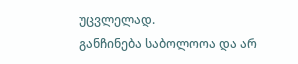უცვლელად.
განჩინება საბოლოოა და არ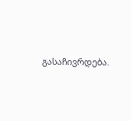გასაჩივრდება.